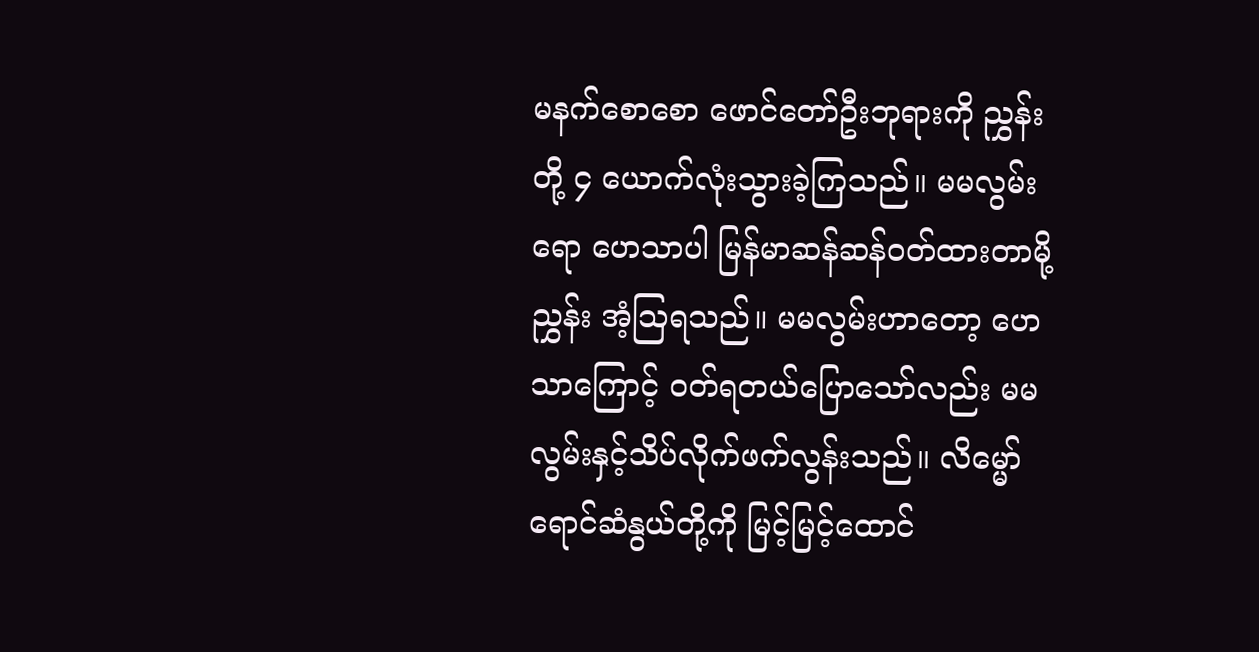မနက်စောစော ဖောင်တော်ဦးဘုရားကို ညွှန်းတို့ ၄ ယောက်လုံးသွားခဲ့ကြသည်။ မမလွမ်းရော ဟေသာပါ မြန်မာဆန်ဆန်ဝတ်ထားတာမို့ ညွှန်း အံ့ဩရသည်။ မမလွမ်းဟာတော့ ဟေသာကြောင့် ဝတ်ရတယ်ပြောသော်လည်း မမလွမ်းနှင့်သိပ်လိုက်ဖက်လွန်းသည်။ လိမ္မော်ရောင်ဆံနွယ်တို့ကို မြင့်မြင့်ထောင်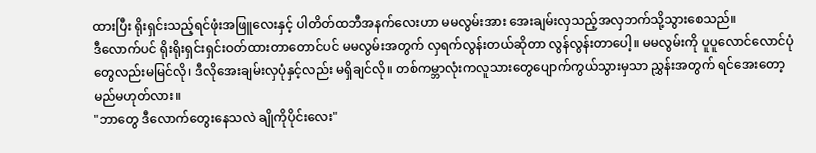ထားပြီး ရိုးရှင်းသည့်ရင်ဖုံးအဖြူလေးနှင့် ပါတိတ်ထဘီအနက်လေးဟာ မမလွမ်းအား အေးချမ်းလှသည့်အလှဘက်သို့သွားစေသည်။
ဒီလောက်ပင် ရိုးရိုးရှင်းရှင်းဝတ်ထားတာတောင်ပင် မမလွမ်းအတွက် လှရက်လွန်းတယ်ဆိုတာ လွန်လွန်းတာပေါ့။ မမလွမ်းကို ပူပူလောင်လောင်ပုံတွေလည်းမမြင်လို၊ ဒီလိုအေးချမ်းလှပုံနှင့်လည်း မရှိချင်လို။ တစ်ကမ္ဘာလုံးကလူသားတွေပျောက်ကွယ်သွားမှသာ ညွှန်းအတွက် ရင်အေးတော့မည်မဟုတ်လား။
"ဘာတွေ ဒီလောက်တွေးနေသလဲ ချိုကိုပိုင်းလေး"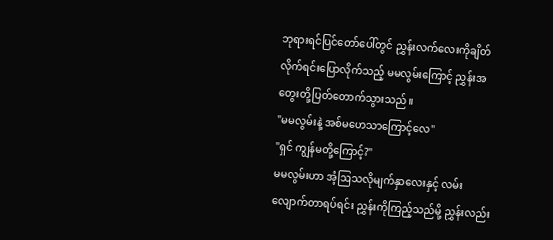ဘုရားရင်ပြင်တော်ပေါ်တွင် ညွှန်းလက်လေးကိုချိတ်လိုက်ရင်းပြောလိုက်သည့် မမလွမ်းကြောင့် ညွှန်းအတွေးတို့ပြတ်တောက်သွားသည်။
"မမလွမ်းနဲ့ အစ်မဟေသာကြောင့်လေ"
"ရှင် ကျွန်မတို့ကြောင့်?"
မမလွမ်းဟာ အံ့ဩသလိုမျက်နှာလေးနှင့် လမ်းလျောက်တာရပ်ရင်း ညွှန်းကိုကြည့်သည်မို့ ညွှန်းလည်း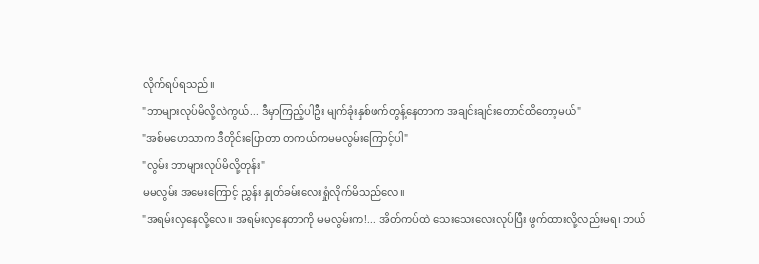လိုက်ရပ်ရသည်။
"ဘာများလုပ်မိလို့လဲကွယ်... ဒီမှာကြည့်ပါဦး မျက်ခုံးနှစ်ဖက်တွန့်နေတာက အချင်းချင်းတောင်ထိတော့မယ်"
"အစ်မဟေသာက ဒီတိုင်းပြောတာ တကယ်ကမမလွမ်းကြောင့်ပါ"
"လွမ်း ဘာများလုပ်မိလို့တုန်း"
မမလွမ်း အမေးကြောင့် ညွှန်း နှုတ်ခမ်းလေးရှုံလိုက်မိသည်လေ။
"အရမ်းလှနေလို့လေ။ အရမ်းလှနေတာကို မမလွမ်းက!... အိတ်ကပ်ထဲ သေးသေးလေးလုပ်ပြီး ဖွက်ထားလို့လည်းမရ၊ ဘယ်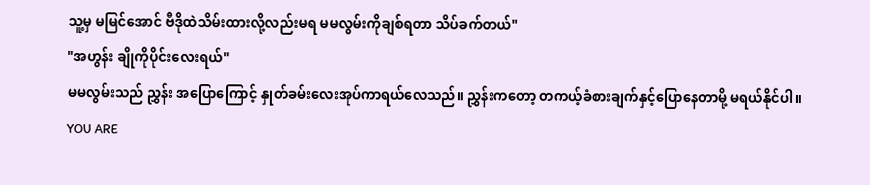သူ့မှ မမြင်အောင် ဗီဒိုထဲသိမ်းထားလို့လည်းမရ မမလွမ်းကိုချစ်ရတာ သိပ်ခက်တယ်"
"အဟွန်း ချိုကိုပိုင်းလေးရယ်"
မမလွမ်းသည် ညွှန်း အပြောကြောင့် နှုတ်ခမ်းလေးအုပ်ကာရယ်လေသည်။ ညွှန်းကတော့ တကယ့်ခံစားချက်နှင့်ပြောနေတာမို့ မရယ်နိုင်ပါ။
YOU ARE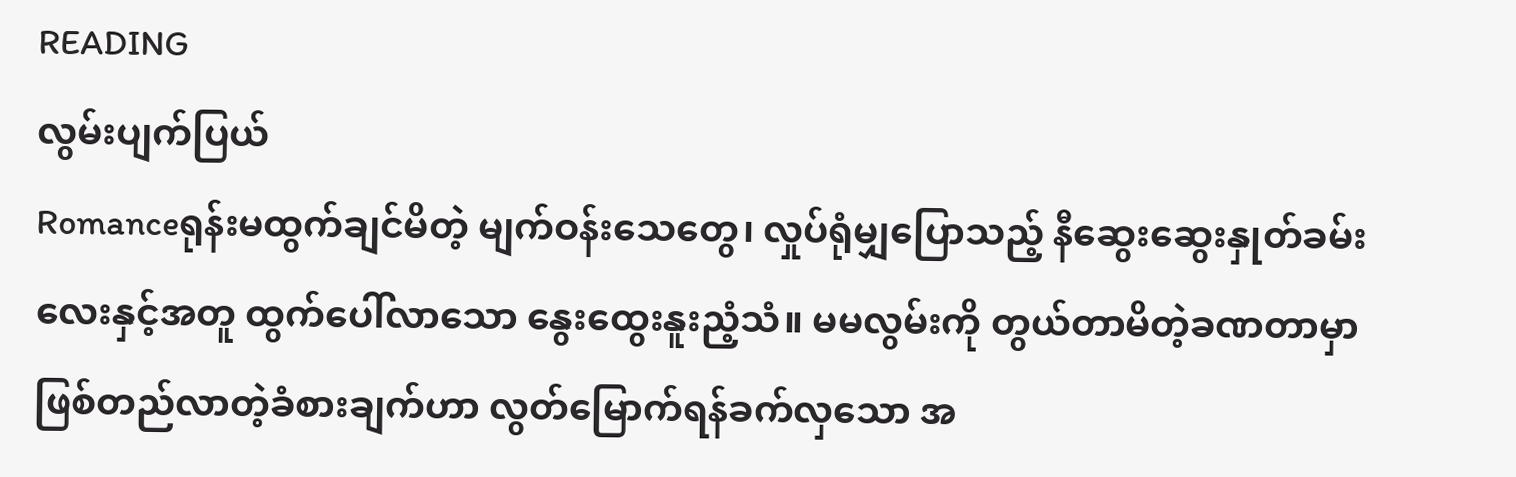READING
လွမ်းပျက်ပြယ်
Romanceရုန်းမထွက်ချင်မိတဲ့ မျက်ဝန်းသေတွေ၊ လှုပ်ရုံမျှပြောသည့် နီဆွေးဆွေးနှုတ်ခမ်းလေးနှင့်အတူ ထွက်ပေါ်လာသော နွေးထွေးနူးညံ့သံ။ မမလွမ်းကို တွယ်တာမိတဲ့ခဏတာမှာ ဖြစ်တည်လာတဲ့ခံစားချက်ဟာ လွတ်မြောက်ရန်ခက်လှသော အ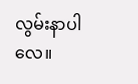လွမ်းနာပါလေ။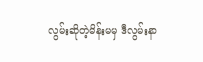လွမ်းဆိုတဲ့မိန်းမမှ ဒီလွမ်းနာ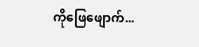ကိုဖြေဖျောက်...